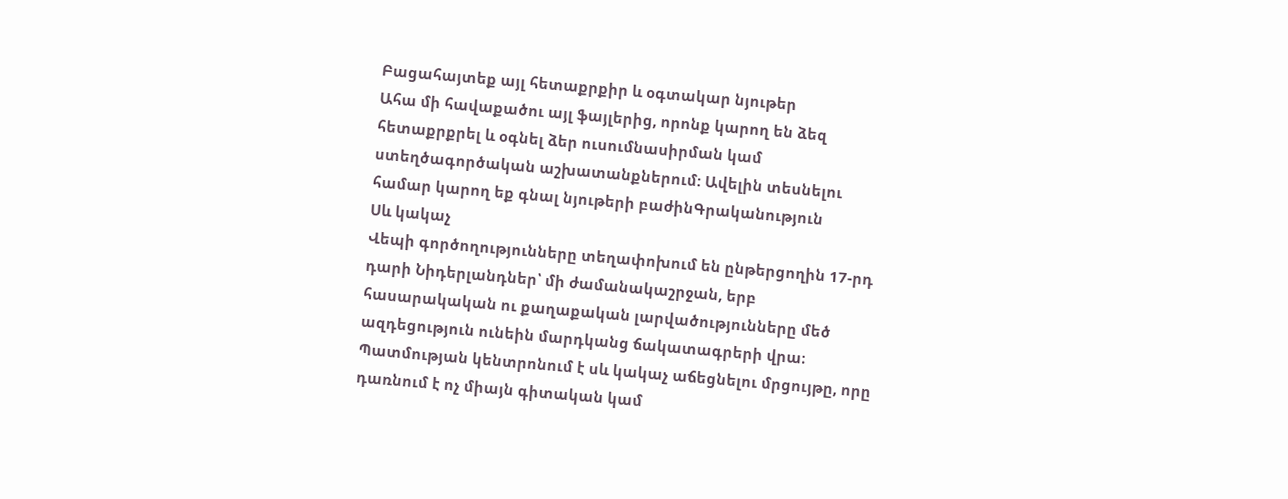Բացահայտեք այլ հետաքրքիր և օգտակար նյութեր
Ահա մի հավաքածու այլ ֆայլերից, որոնք կարող են ձեզ հետաքրքրել և օգնել ձեր ուսումնասիրման կամ ստեղծագործական աշխատանքներում: Ավելին տեսնելու համար կարող եք գնալ նյութերի բաժինԳրականություն
Սև կակաչ
Վեպի գործողությունները տեղափոխում են ընթերցողին 17-րդ դարի Նիդերլանդներ՝ մի ժամանակաշրջան, երբ հասարակական ու քաղաքական լարվածությունները մեծ ազդեցություն ունեին մարդկանց ճակատագրերի վրա։ Պատմության կենտրոնում է սև կակաչ աճեցնելու մրցույթը, որը դառնում է ոչ միայն գիտական կամ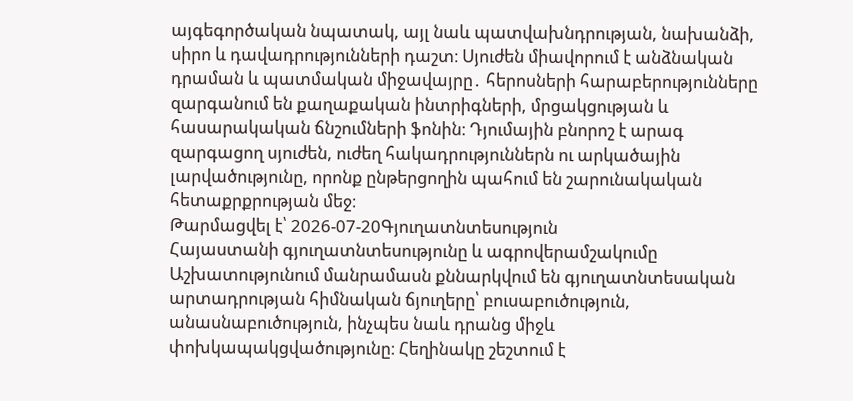այգեգործական նպատակ, այլ նաև պատվախնդրության, նախանձի, սիրո և դավադրությունների դաշտ։ Սյուժեն միավորում է անձնական դրաման և պատմական միջավայրը․ հերոսների հարաբերությունները զարգանում են քաղաքական ինտրիգների, մրցակցության և հասարակական ճնշումների ֆոնին։ Դյումային բնորոշ է արագ զարգացող սյուժեն, ուժեղ հակադրություններն ու արկածային լարվածությունը, որոնք ընթերցողին պահում են շարունակական հետաքրքրության մեջ։
Թարմացվել է՝ 2026-07-20Գյուղատնտեսություն
Հայաստանի գյուղատնտեսությունը և ագրովերամշակումը
Աշխատությունում մանրամասն քննարկվում են գյուղատնտեսական արտադրության հիմնական ճյուղերը՝ բուսաբուծություն, անասնաբուծություն, ինչպես նաև դրանց միջև փոխկապակցվածությունը։ Հեղինակը շեշտում է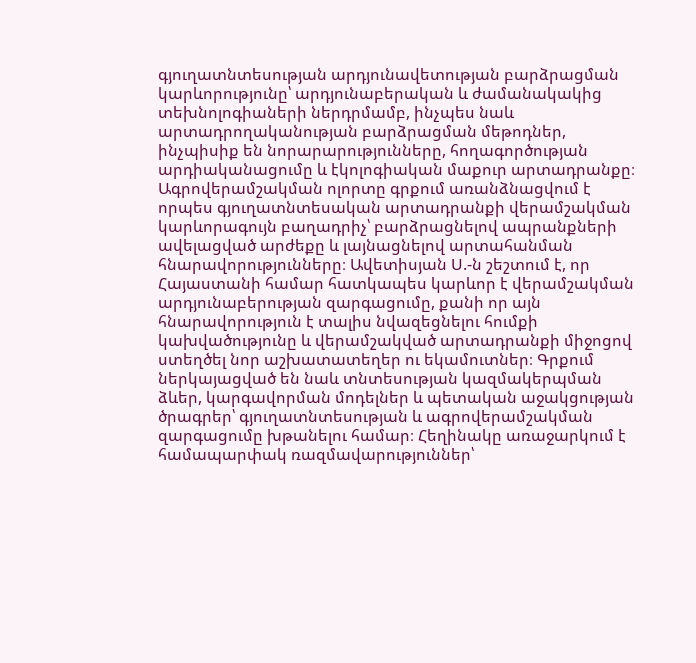գյուղատնտեսության արդյունավետության բարձրացման կարևորությունը՝ արդյունաբերական և ժամանակակից տեխնոլոգիաների ներդրմամբ, ինչպես նաև արտադրողականության բարձրացման մեթոդներ, ինչպիսիք են նորարարությունները, հողագործության արդիականացումը և էկոլոգիական մաքուր արտադրանքը։ Ագրովերամշակման ոլորտը գրքում առանձնացվում է որպես գյուղատնտեսական արտադրանքի վերամշակման կարևորագույն բաղադրիչ՝ բարձրացնելով ապրանքների ավելացված արժեքը և լայնացնելով արտահանման հնարավորությունները։ Ավետիսյան Ս.-ն շեշտում է, որ Հայաստանի համար հատկապես կարևոր է վերամշակման արդյունաբերության զարգացումը, քանի որ այն հնարավորություն է տալիս նվազեցնելու հումքի կախվածությունը և վերամշակված արտադրանքի միջոցով ստեղծել նոր աշխատատեղեր ու եկամուտներ։ Գրքում ներկայացված են նաև տնտեսության կազմակերպման ձևեր, կարգավորման մոդելներ և պետական աջակցության ծրագրեր՝ գյուղատնտեսության և ագրովերամշակման զարգացումը խթանելու համար։ Հեղինակը առաջարկում է համապարփակ ռազմավարություններ՝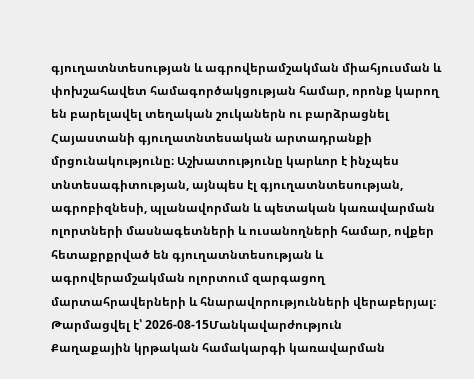գյուղատնտեսության և ագրովերամշակման միահյուսման և փոխշահավետ համագործակցության համար, որոնք կարող են բարելավել տեղական շուկաներն ու բարձրացնել Հայաստանի գյուղատնտեսական արտադրանքի մրցունակությունը։ Աշխատությունը կարևոր է ինչպես տնտեսագիտության, այնպես էլ գյուղատնտեսության, ագրոբիզնեսի, պլանավորման և պետական կառավարման ոլորտների մասնագետների և ուսանողների համար, ովքեր հետաքրքրված են գյուղատնտեսության և ագրովերամշակման ոլորտում զարգացող մարտահրավերների և հնարավորությունների վերաբերյալ։
Թարմացվել է՝ 2026-08-15Մանկավարժություն
Քաղաքային կրթական համակարգի կառավարման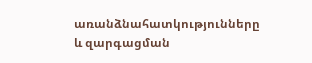առանձնահատկությունները և զարգացման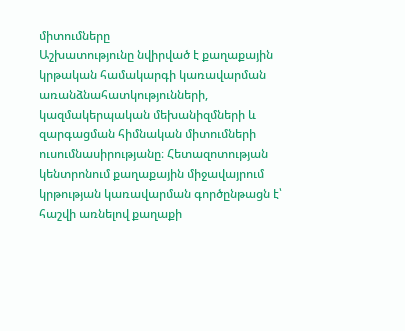միտումները
Աշխատությունը նվիրված է քաղաքային կրթական համակարգի կառավարման առանձնահատկությունների, կազմակերպական մեխանիզմների և զարգացման հիմնական միտումների ուսումնասիրությանը։ Հետազոտության կենտրոնում քաղաքային միջավայրում կրթության կառավարման գործընթացն է՝ հաշվի առնելով քաղաքի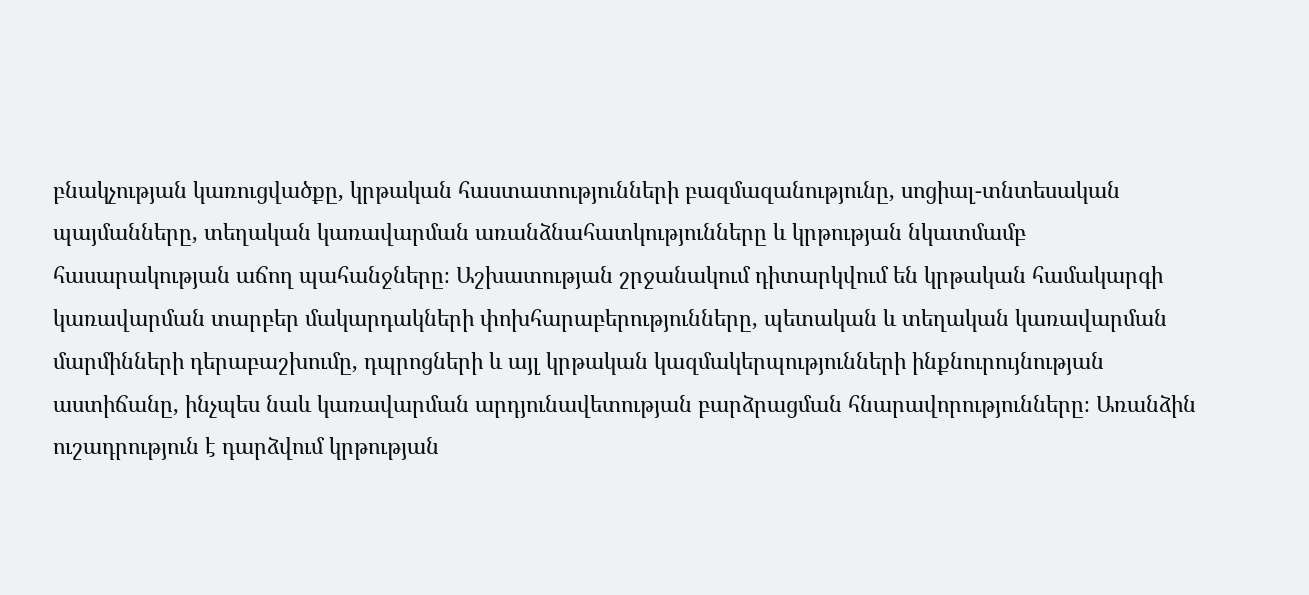բնակչության կառուցվածքը, կրթական հաստատությունների բազմազանությունը, սոցիալ-տնտեսական պայմանները, տեղական կառավարման առանձնահատկությունները և կրթության նկատմամբ հասարակության աճող պահանջները։ Աշխատության շրջանակում դիտարկվում են կրթական համակարգի կառավարման տարբեր մակարդակների փոխհարաբերությունները, պետական և տեղական կառավարման մարմինների դերաբաշխումը, դպրոցների և այլ կրթական կազմակերպությունների ինքնուրույնության աստիճանը, ինչպես նաև կառավարման արդյունավետության բարձրացման հնարավորությունները։ Առանձին ուշադրություն է դարձվում կրթության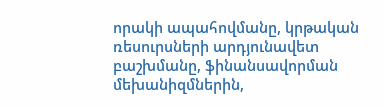որակի ապահովմանը, կրթական ռեսուրսների արդյունավետ բաշխմանը, ֆինանսավորման մեխանիզմներին,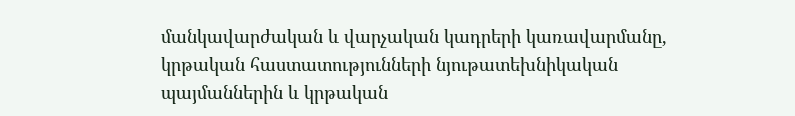մանկավարժական և վարչական կադրերի կառավարմանը, կրթական հաստատությունների նյութատեխնիկական պայմաններին և կրթական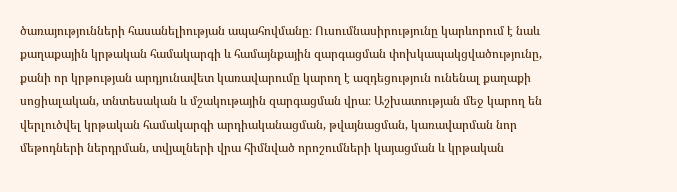ծառայությունների հասանելիության ապահովմանը։ Ուսումնասիրությունը կարևորում է նաև քաղաքային կրթական համակարգի և համայնքային զարգացման փոխկապակցվածությունը, քանի որ կրթության արդյունավետ կառավարումը կարող է ազդեցություն ունենալ քաղաքի սոցիալական, տնտեսական և մշակութային զարգացման վրա։ Աշխատության մեջ կարող են վերլուծվել կրթական համակարգի արդիականացման, թվայնացման, կառավարման նոր մեթոդների ներդրման, տվյալների վրա հիմնված որոշումների կայացման և կրթական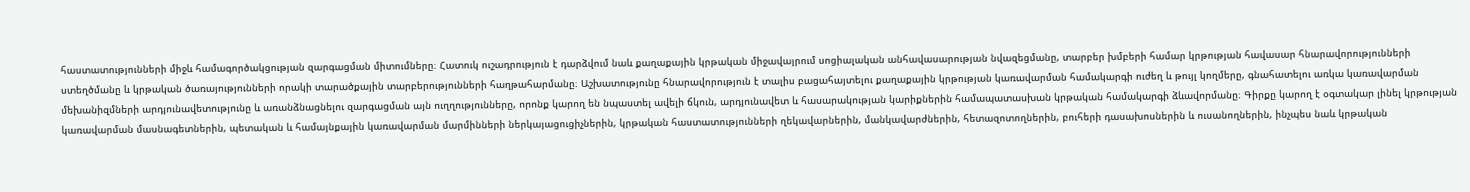հաստատությունների միջև համագործակցության զարգացման միտումները։ Հատուկ ուշադրություն է դարձվում նաև քաղաքային կրթական միջավայրում սոցիալական անհավասարության նվազեցմանը, տարբեր խմբերի համար կրթության հավասար հնարավորությունների ստեղծմանը և կրթական ծառայությունների որակի տարածքային տարբերությունների հաղթահարմանը։ Աշխատությունը հնարավորություն է տալիս բացահայտելու քաղաքային կրթության կառավարման համակարգի ուժեղ և թույլ կողմերը, գնահատելու առկա կառավարման մեխանիզմների արդյունավետությունը և առանձնացնելու զարգացման այն ուղղությունները, որոնք կարող են նպաստել ավելի ճկուն, արդյունավետ և հասարակության կարիքներին համապատասխան կրթական համակարգի ձևավորմանը։ Գիրքը կարող է օգտակար լինել կրթության կառավարման մասնագետներին, պետական և համայնքային կառավարման մարմինների ներկայացուցիչներին, կրթական հաստատությունների ղեկավարներին, մանկավարժներին, հետազոտողներին, բուհերի դասախոսներին և ուսանողներին, ինչպես նաև կրթական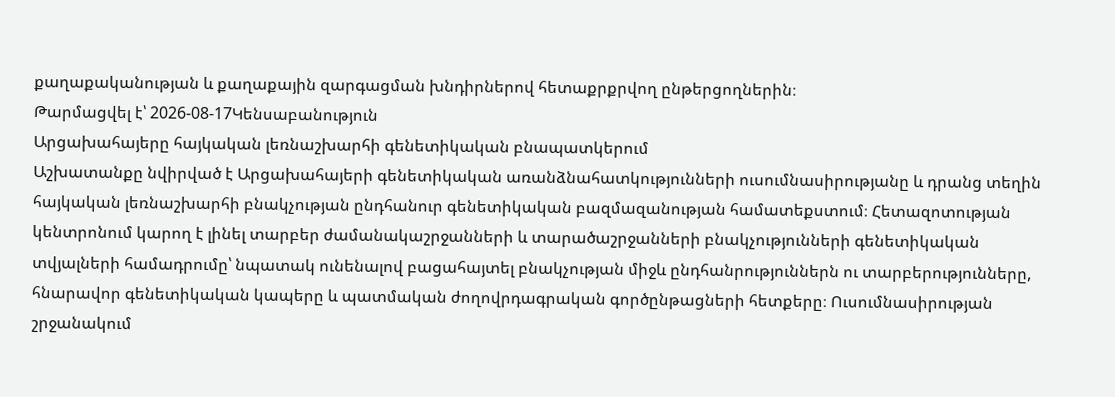քաղաքականության և քաղաքային զարգացման խնդիրներով հետաքրքրվող ընթերցողներին։
Թարմացվել է՝ 2026-08-17Կենսաբանություն
Արցախահայերը հայկական լեռնաշխարհի գենետիկական բնապատկերում
Աշխատանքը նվիրված է Արցախահայերի գենետիկական առանձնահատկությունների ուսումնասիրությանը և դրանց տեղին հայկական լեռնաշխարհի բնակչության ընդհանուր գենետիկական բազմազանության համատեքստում։ Հետազոտության կենտրոնում կարող է լինել տարբեր ժամանակաշրջանների և տարածաշրջանների բնակչությունների գենետիկական տվյալների համադրումը՝ նպատակ ունենալով բացահայտել բնակչության միջև ընդհանրություններն ու տարբերությունները, հնարավոր գենետիկական կապերը և պատմական ժողովրդագրական գործընթացների հետքերը։ Ուսումնասիրության շրջանակում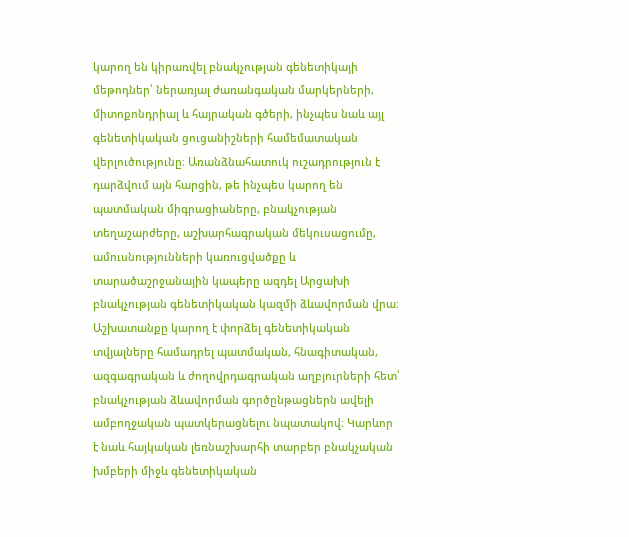կարող են կիրառվել բնակչության գենետիկայի մեթոդներ՝ ներառյալ ժառանգական մարկերների, միտոքոնդրիալ և հայրական գծերի, ինչպես նաև այլ գենետիկական ցուցանիշների համեմատական վերլուծությունը։ Առանձնահատուկ ուշադրություն է դարձվում այն հարցին, թե ինչպես կարող են պատմական միգրացիաները, բնակչության տեղաշարժերը, աշխարհագրական մեկուսացումը, ամուսնությունների կառուցվածքը և տարածաշրջանային կապերը ազդել Արցախի բնակչության գենետիկական կազմի ձևավորման վրա։ Աշխատանքը կարող է փորձել գենետիկական տվյալները համադրել պատմական, հնագիտական, ազգագրական և ժողովրդագրական աղբյուրների հետ՝ բնակչության ձևավորման գործընթացներն ավելի ամբողջական պատկերացնելու նպատակով։ Կարևոր է նաև հայկական լեռնաշխարհի տարբեր բնակչական խմբերի միջև գենետիկական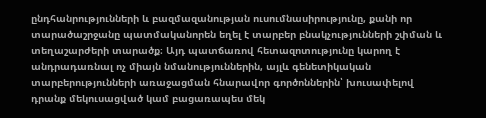ընդհանրությունների և բազմազանության ուսումնասիրությունը, քանի որ տարածաշրջանը պատմականորեն եղել է տարբեր բնակչությունների շփման և տեղաշարժերի տարածք։ Այդ պատճառով հետազոտությունը կարող է անդրադառնալ ոչ միայն նմանություններին, այլև գենետիկական տարբերությունների առաջացման հնարավոր գործոններին՝ խուսափելով դրանք մեկուսացված կամ բացառապես մեկ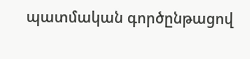պատմական գործընթացով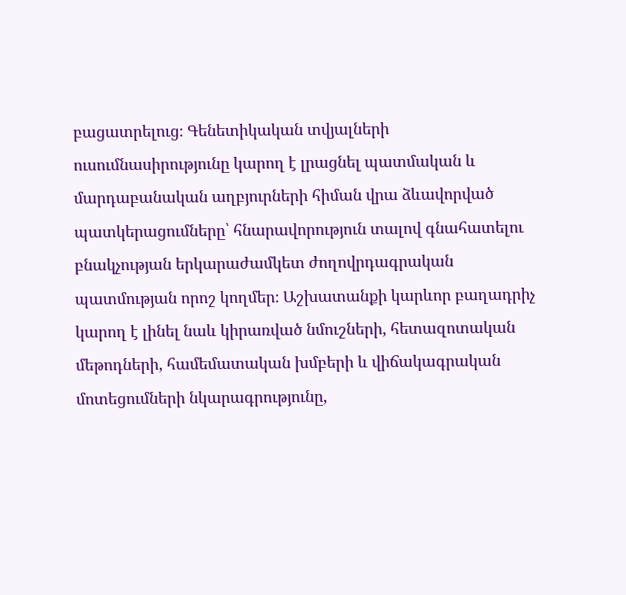բացատրելուց։ Գենետիկական տվյալների ուսումնասիրությունը կարող է լրացնել պատմական և մարդաբանական աղբյուրների հիման վրա ձևավորված պատկերացումները՝ հնարավորություն տալով գնահատելու բնակչության երկարաժամկետ ժողովրդագրական պատմության որոշ կողմեր։ Աշխատանքի կարևոր բաղադրիչ կարող է լինել նաև կիրառված նմուշների, հետազոտական մեթոդների, համեմատական խմբերի և վիճակագրական մոտեցումների նկարագրությունը,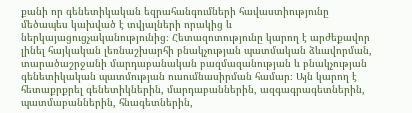քանի որ գենետիկական եզրահանգումների հավաստիությունը մեծապես կախված է տվյալների որակից և ներկայացուցչականությունից։ Հետազոտությունը կարող է արժեքավոր լինել հայկական լեռնաշխարհի բնակչության պատմական ձևավորման, տարածաշրջանի մարդաբանական բազմազանության և բնակչության գենետիկական պատմության ուսումնասիրման համար։ Այն կարող է հետաքրքրել գենետիկներին, մարդաբաններին, ազգագրագետներին, պատմաբաններին, հնագետներին,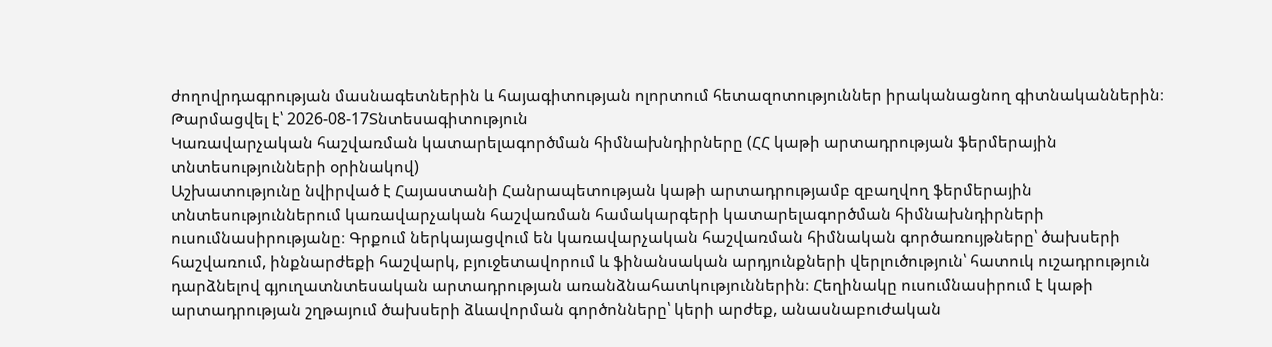ժողովրդագրության մասնագետներին և հայագիտության ոլորտում հետազոտություններ իրականացնող գիտնականներին։
Թարմացվել է՝ 2026-08-17Տնտեսագիտություն
Կառավարչական հաշվառման կատարելագործման հիմնախնդիրները (ՀՀ կաթի արտադրության ֆերմերային տնտեսությունների օրինակով)
Աշխատությունը նվիրված է Հայաստանի Հանրապետության կաթի արտադրությամբ զբաղվող ֆերմերային տնտեսություններում կառավարչական հաշվառման համակարգերի կատարելագործման հիմնախնդիրների ուսումնասիրությանը։ Գրքում ներկայացվում են կառավարչական հաշվառման հիմնական գործառույթները՝ ծախսերի հաշվառում, ինքնարժեքի հաշվարկ, բյուջետավորում և ֆինանսական արդյունքների վերլուծություն՝ հատուկ ուշադրություն դարձնելով գյուղատնտեսական արտադրության առանձնահատկություններին։ Հեղինակը ուսումնասիրում է կաթի արտադրության շղթայում ծախսերի ձևավորման գործոնները՝ կերի արժեք, անասնաբուժական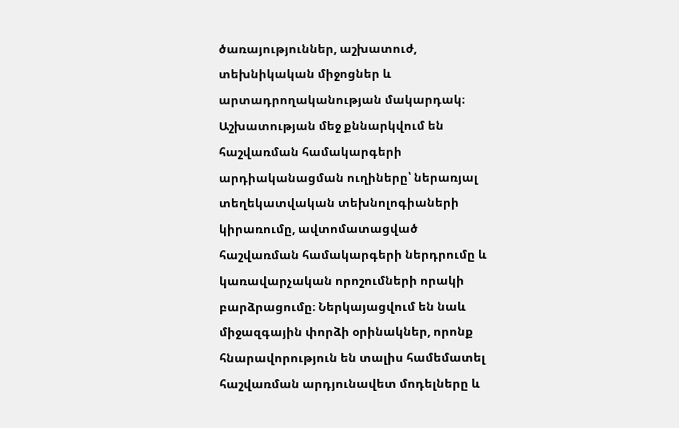ծառայություններ, աշխատուժ, տեխնիկական միջոցներ և արտադրողականության մակարդակ։ Աշխատության մեջ քննարկվում են հաշվառման համակարգերի արդիականացման ուղիները՝ ներառյալ տեղեկատվական տեխնոլոգիաների կիրառումը, ավտոմատացված հաշվառման համակարգերի ներդրումը և կառավարչական որոշումների որակի բարձրացումը։ Ներկայացվում են նաև միջազգային փորձի օրինակներ, որոնք հնարավորություն են տալիս համեմատել հաշվառման արդյունավետ մոդելները և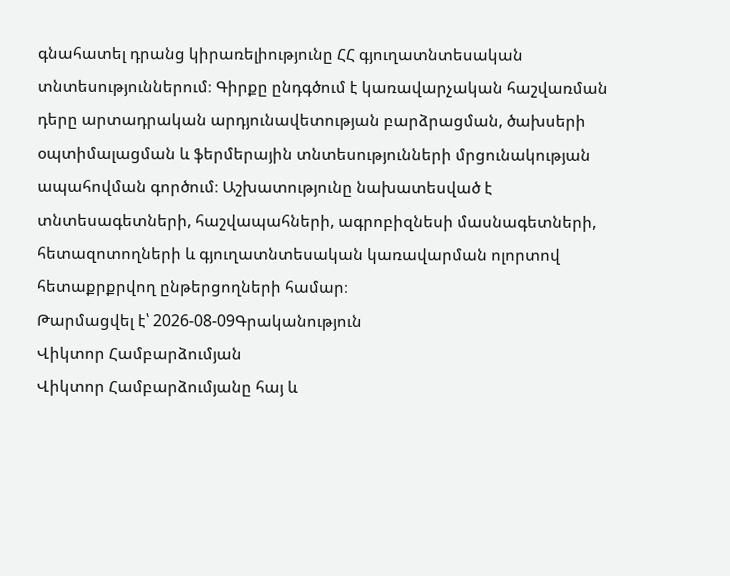գնահատել դրանց կիրառելիությունը ՀՀ գյուղատնտեսական տնտեսություններում։ Գիրքը ընդգծում է կառավարչական հաշվառման դերը արտադրական արդյունավետության բարձրացման, ծախսերի օպտիմալացման և ֆերմերային տնտեսությունների մրցունակության ապահովման գործում։ Աշխատությունը նախատեսված է տնտեսագետների, հաշվապահների, ագրոբիզնեսի մասնագետների, հետազոտողների և գյուղատնտեսական կառավարման ոլորտով հետաքրքրվող ընթերցողների համար։
Թարմացվել է՝ 2026-08-09Գրականություն
Վիկտոր Համբարձումյան
Վիկտոր Համբարձումյանը հայ և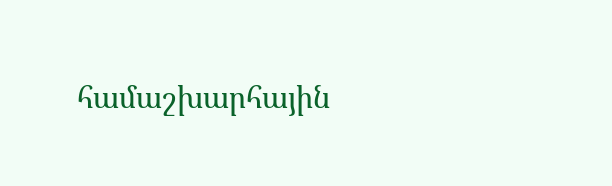համաշխարհային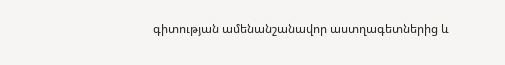գիտության ամենանշանավոր աստղագետներից և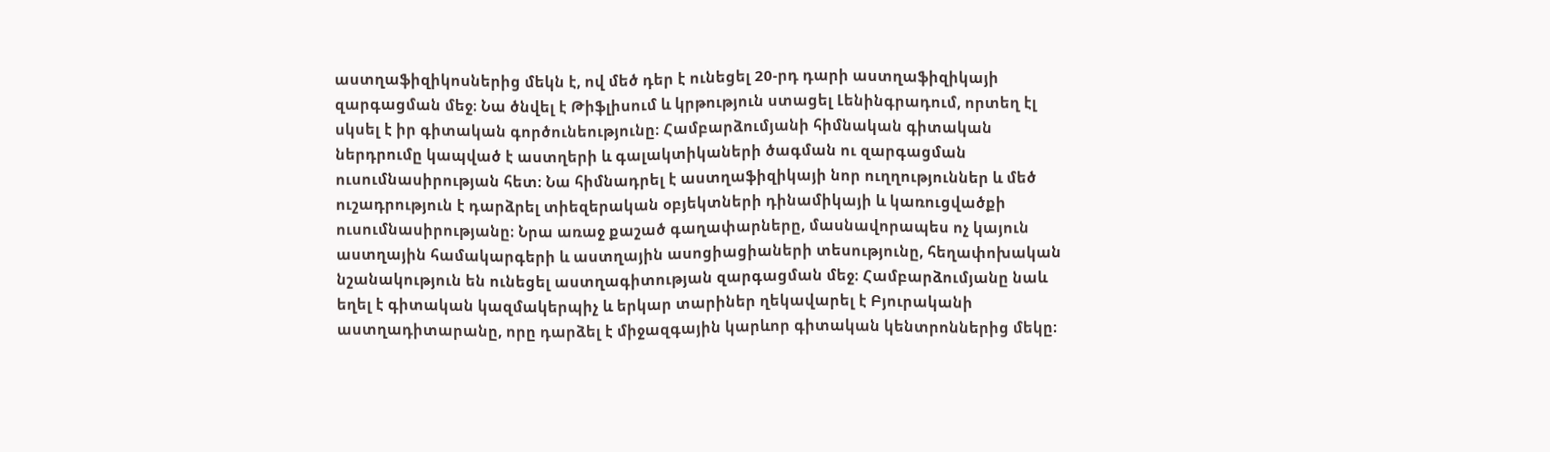աստղաֆիզիկոսներից մեկն է, ով մեծ դեր է ունեցել 20-րդ դարի աստղաֆիզիկայի զարգացման մեջ։ Նա ծնվել է Թիֆլիսում և կրթություն ստացել Լենինգրադում, որտեղ էլ սկսել է իր գիտական գործունեությունը։ Համբարձումյանի հիմնական գիտական ներդրումը կապված է աստղերի և գալակտիկաների ծագման ու զարգացման ուսումնասիրության հետ։ Նա հիմնադրել է աստղաֆիզիկայի նոր ուղղություններ և մեծ ուշադրություն է դարձրել տիեզերական օբյեկտների դինամիկայի և կառուցվածքի ուսումնասիրությանը։ Նրա առաջ քաշած գաղափարները, մասնավորապես ոչ կայուն աստղային համակարգերի և աստղային ասոցիացիաների տեսությունը, հեղափոխական նշանակություն են ունեցել աստղագիտության զարգացման մեջ։ Համբարձումյանը նաև եղել է գիտական կազմակերպիչ և երկար տարիներ ղեկավարել է Բյուրականի աստղադիտարանը, որը դարձել է միջազգային կարևոր գիտական կենտրոններից մեկը։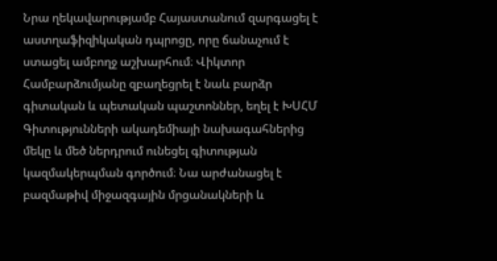Նրա ղեկավարությամբ Հայաստանում զարգացել է աստղաֆիզիկական դպրոցը, որը ճանաչում է ստացել ամբողջ աշխարհում։ Վիկտոր Համբարձումյանը զբաղեցրել է նաև բարձր գիտական և պետական պաշտոններ, եղել է ԽՍՀՄ Գիտությունների ակադեմիայի նախագահներից մեկը և մեծ ներդրում ունեցել գիտության կազմակերպման գործում։ Նա արժանացել է բազմաթիվ միջազգային մրցանակների և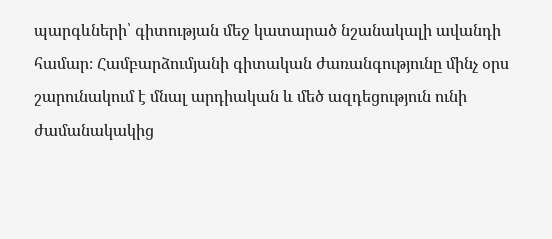պարգևների՝ գիտության մեջ կատարած նշանակալի ավանդի համար։ Համբարձումյանի գիտական ժառանգությունը մինչ օրս շարունակում է մնալ արդիական և մեծ ազդեցություն ունի ժամանակակից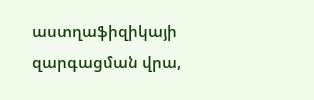աստղաֆիզիկայի զարգացման վրա,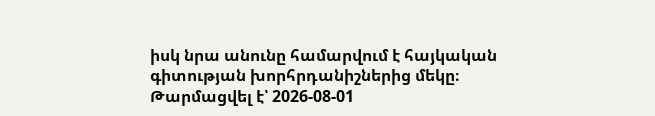իսկ նրա անունը համարվում է հայկական գիտության խորհրդանիշներից մեկը։
Թարմացվել է՝ 2026-08-01